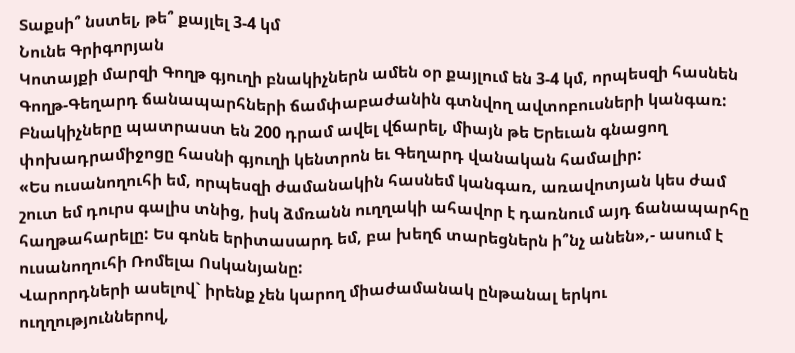Տաքսի՞ նստել, թե՞ քայլել 3-4 կմ
Նունե Գրիգորյան
Կոտայքի մարզի Գողթ գյուղի բնակիչներն ամեն օր քայլում են 3-4 կմ, որպեսզի հասնեն Գողթ-Գեղարդ ճանապարհների ճամփաբաժանին գտնվող ավտոբուսների կանգառ: Բնակիչները պատրաստ են 200 դրամ ավել վճարել, միայն թե Երեւան գնացող փոխադրամիջոցը հասնի գյուղի կենտրոն եւ Գեղարդ վանական համալիր:
«Ես ուսանողուհի եմ, որպեսզի ժամանակին հասնեմ կանգառ, առավոտյան կես ժամ շուտ եմ դուրս գալիս տնից, իսկ ձմռանն ուղղակի ահավոր է դառնում այդ ճանապարհը հաղթահարելը: Ես գոնե երիտասարդ եմ, բա խեղճ տարեցներն ի՞նչ անեն»,- ասում է ուսանողուհի Ռոմելա Ոսկանյանը:
Վարորդների ասելով` իրենք չեն կարող միաժամանակ ընթանալ երկու ուղղություններով,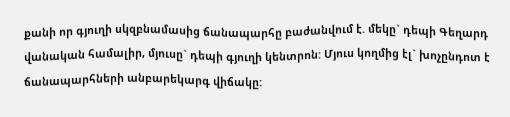քանի որ գյուղի սկզբնամասից ճանապարհը բաժանվում է. մեկը` դեպի Գեղարդ վանական համալիր, մյուսը` դեպի գյուղի կենտրոն: Մյուս կողմից էլ` խոչընդոտ է ճանապարհների անբարեկարգ վիճակը: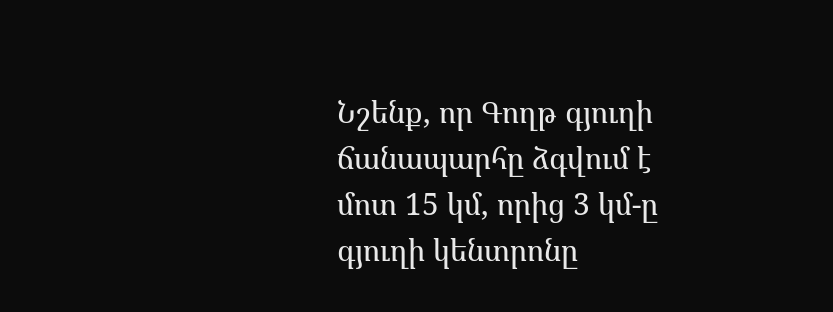Նշենք, որ Գողթ գյուղի ճանապարհը ձգվում է մոտ 15 կմ, որից 3 կմ-ը գյուղի կենտրոնը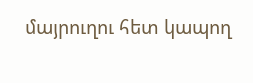մայրուղու հետ կապող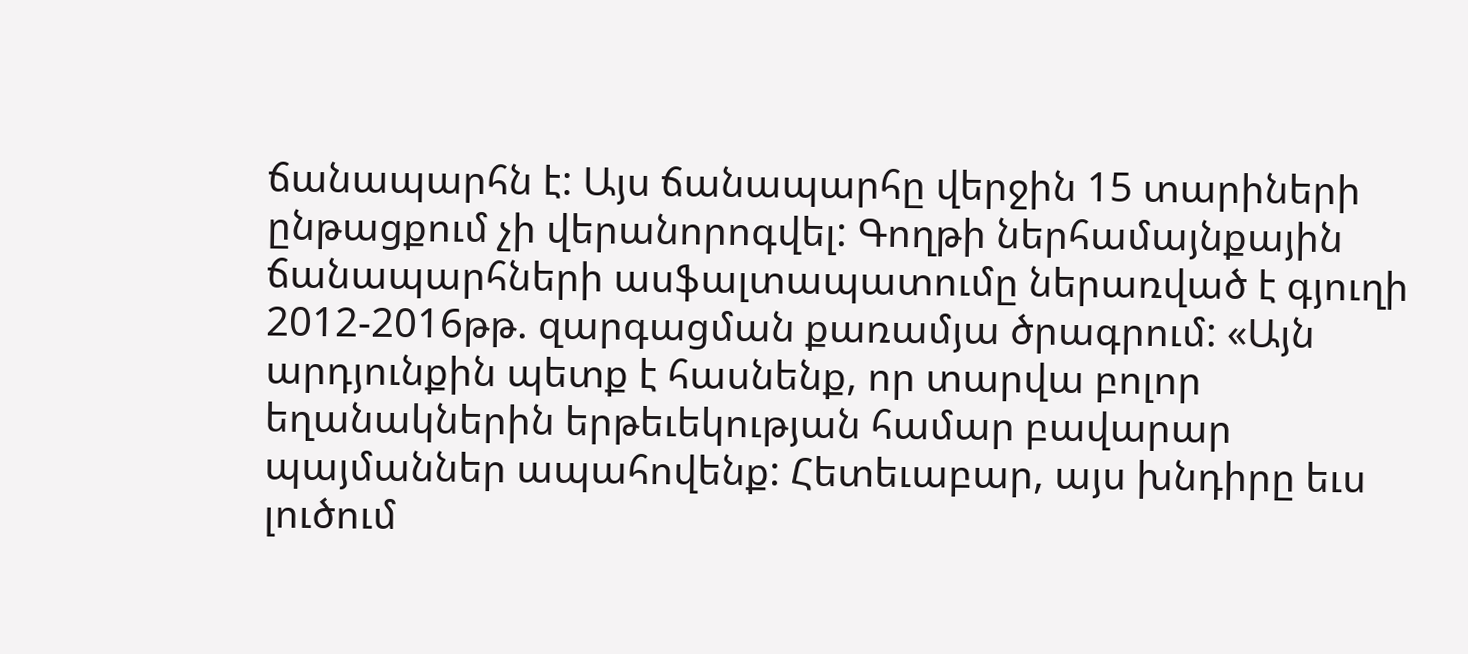ճանապարհն է: Այս ճանապարհը վերջին 15 տարիների ընթացքում չի վերանորոգվել: Գողթի ներհամայնքային ճանապարհների ասֆալտապատումը ներառված է գյուղի 2012-2016թթ. զարգացման քառամյա ծրագրում: «Այն արդյունքին պետք է հասնենք, որ տարվա բոլոր եղանակներին երթեւեկության համար բավարար պայմաններ ապահովենք: Հետեւաբար, այս խնդիրը եւս լուծում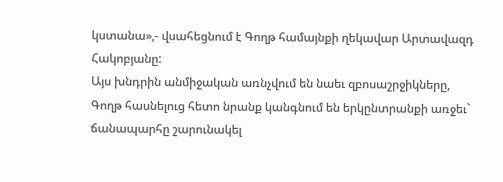կստանա»,- վսահեցնում է Գողթ համայնքի ղեկավար Արտավազդ Հակոբյանը:
Այս խնդրին անմիջական առնչվում են նաեւ զբոսաշրջիկները, Գողթ հասնելուց հետո նրանք կանգնում են երկընտրանքի առջեւ` ճանապարհը շարունակել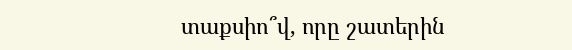տաքսիո՞վ, որը շատերին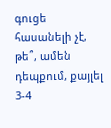գուցե հասանելի չէ, թե՞, ամեն դեպքում, քայլել 3-4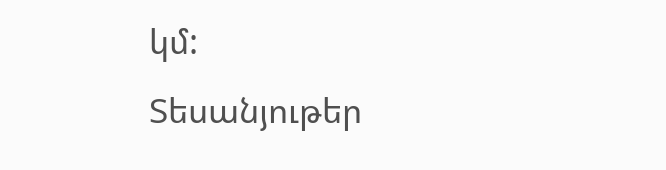կմ:
Տեսանյութեր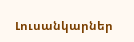Լուսանկարներ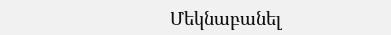Մեկնաբանել